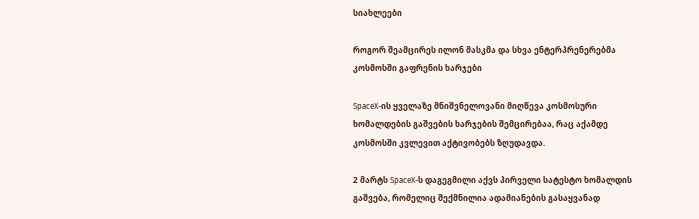სიახლეები

როგორ შეამცირეს ილონ მასკმა და სხვა ენტერპრენერებმა კოსმოსში გაფრენის ხარჯები

SpaceX-ის ყველაზე მნიშვნელოვანი მიღწევა კოსმოსური ხომალდების გაშვების ხარჯების შემცირებაა, რაც აქამდე კოსმოსში კვლევით აქტივობებს ზღუდავდა.

2 მარტს SpaceX-ს დაგეგმილი აქვს პირველი სატესტო ხომალდის გაშვება, რომელიც შექმნილია ადამიანების გასაყვანად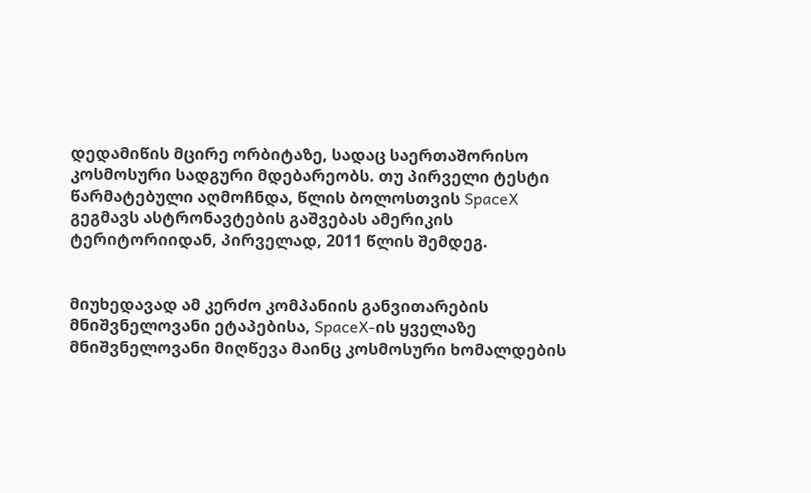დედამიწის მცირე ორბიტაზე, სადაც საერთაშორისო კოსმოსური სადგური მდებარეობს. თუ პირველი ტესტი წარმატებული აღმოჩნდა, წლის ბოლოსთვის SpaceX გეგმავს ასტრონავტების გაშვებას ამერიკის ტერიტორიიდან, პირველად, 2011 წლის შემდეგ.


მიუხედავად ამ კერძო კომპანიის განვითარების მნიშვნელოვანი ეტაპებისა, SpaceX-ის ყველაზე მნიშვნელოვანი მიღწევა მაინც კოსმოსური ხომალდების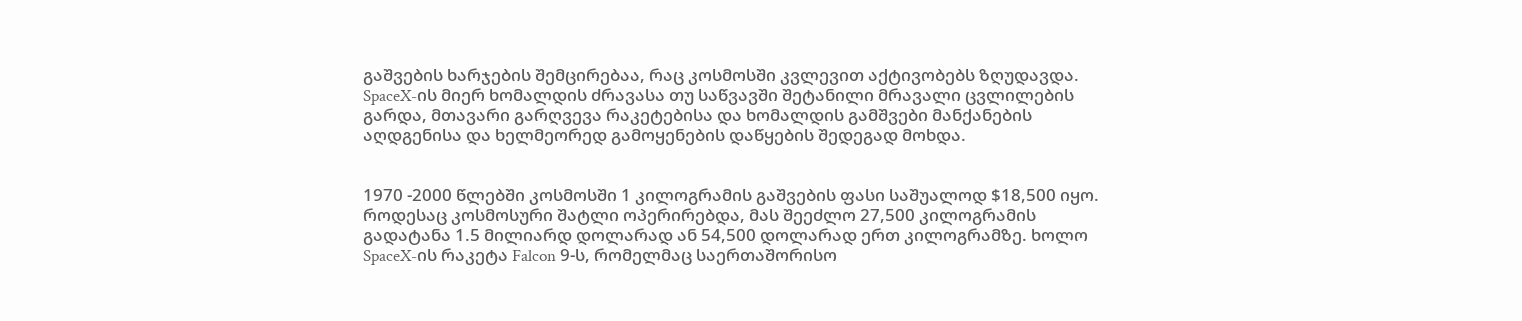გაშვების ხარჯების შემცირებაა, რაც კოსმოსში კვლევით აქტივობებს ზღუდავდა. SpaceX-ის მიერ ხომალდის ძრავასა თუ საწვავში შეტანილი მრავალი ცვლილების გარდა, მთავარი გარღვევა რაკეტებისა და ხომალდის გამშვები მანქანების აღდგენისა და ხელმეორედ გამოყენების დაწყების შედეგად მოხდა.


1970 -2000 წლებში კოსმოსში 1 კილოგრამის გაშვების ფასი საშუალოდ $18,500 იყო. როდესაც კოსმოსური შატლი ოპერირებდა, მას შეეძლო 27,500 კილოგრამის გადატანა 1.5 მილიარდ დოლარად ან 54,500 დოლარად ერთ კილოგრამზე. ხოლო SpaceX-ის რაკეტა Falcon 9-ს, რომელმაც საერთაშორისო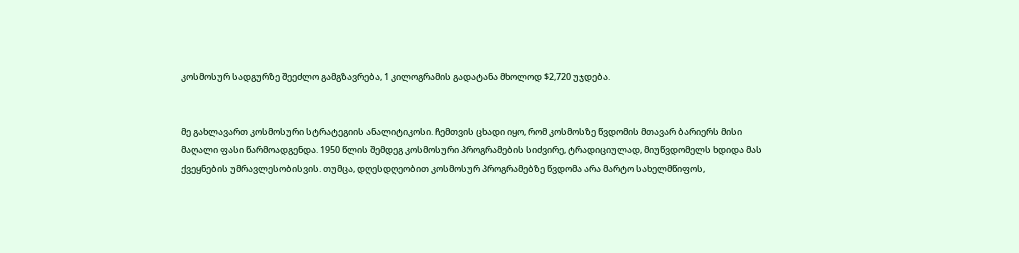კოსმოსურ სადგურზე შეეძლო გამგზავრება, 1 კილოგრამის გადატანა მხოლოდ $2,720 უჯდება.


მე გახლავართ კოსმოსური სტრატეგიის ანალიტიკოსი. ჩემთვის ცხადი იყო, რომ კოსმოსზე წვდომის მთავარ ბარიერს მისი მაღალი ფასი წარმოადგენდა. 1950 წლის შემდეგ კოსმოსური პროგრამების სიძვირე, ტრადიციულად, მიუწვდომელს ხდიდა მას ქვეყნების უმრავლესობისვის. თუმცა, დღესდღეობით კოსმოსურ პროგრამებზე წვდომა არა მარტო სახელმწიფოს,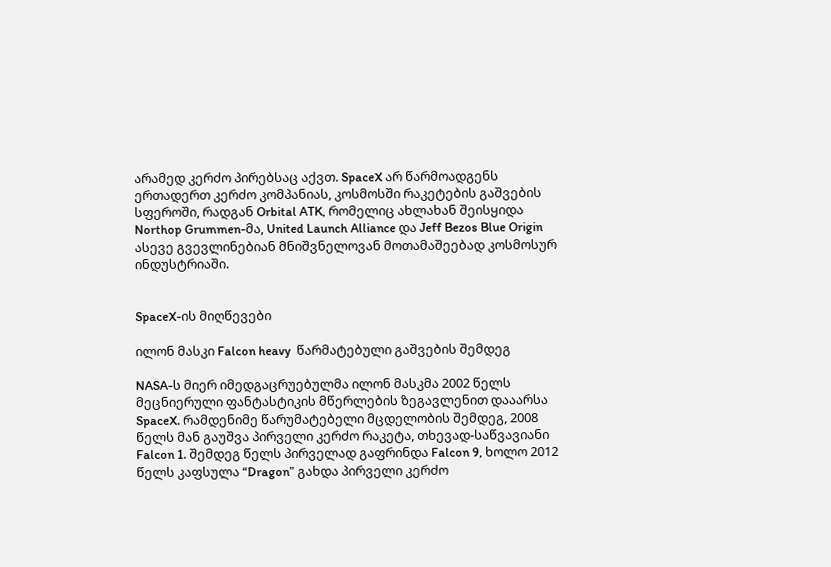არამედ კერძო პირებსაც აქვთ. SpaceX არ წარმოადგენს ერთადერთ კერძო კომპანიას, კოსმოსში რაკეტების გაშვების სფეროში, რადგან Orbital ATK, რომელიც ახლახან შეისყიდა Northop Grummen-მა, United Launch Alliance და Jeff Bezos Blue Origin ასევე გვევლინებიან მნიშვნელოვან მოთამაშეებად კოსმოსურ ინდუსტრიაში.


SpaceX-ის მიღწევები

ილონ მასკი Falcon heavy  წარმატებული გაშვების შემდეგ

NASA-ს მიერ იმედგაცრუებულმა ილონ მასკმა 2002 წელს მეცნიერული ფანტასტიკის მწერლების ზეგავლენით დააარსა SpaceX. რამდენიმე წარუმატებელი მცდელობის შემდეგ, 2008 წელს მან გაუშვა პირველი კერძო რაკეტა, თხევად-საწვავიანი Falcon 1. შემდეგ წელს პირველად გაფრინდა Falcon 9, ხოლო 2012 წელს კაფსულა “Dragon” გახდა პირველი კერძო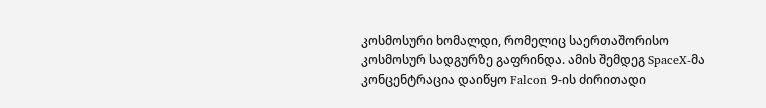კოსმოსური ხომალდი, რომელიც საერთაშორისო კოსმოსურ სადგურზე გაფრინდა. ამის შემდეგ SpaceX-მა კონცენტრაცია დაიწყო Falcon 9-ის ძირითადი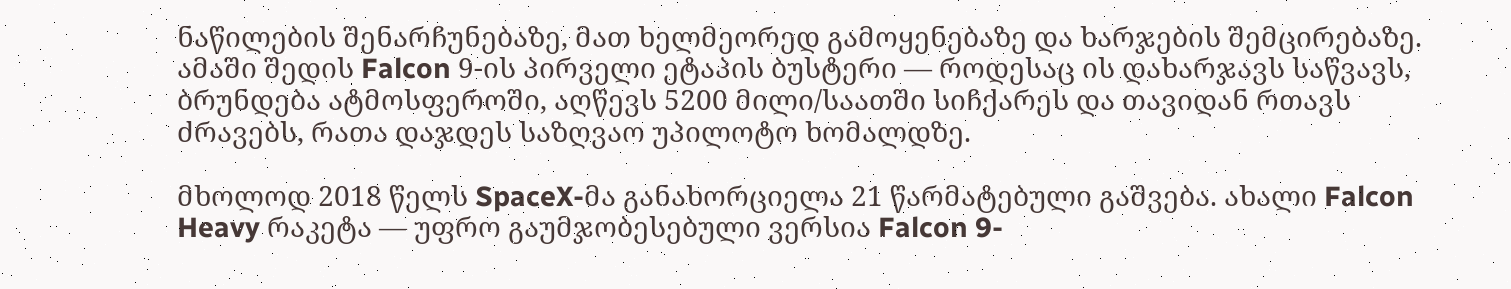ნაწილების შენარჩუნებაზე, მათ ხელმეორედ გამოყენებაზე და ხარჯების შემცირებაზე. ამაში შედის Falcon 9-ის პირველი ეტაპის ბუსტერი — როდესაც ის დახარჯავს საწვავს, ბრუნდება ატმოსფეროში, აღწევს 5200 მილი/საათში სიჩქარეს და თავიდან რთავს ძრავებს, რათა დაჯდეს საზღვაო უპილოტო ხომალდზე.

მხოლოდ 2018 წელს SpaceX-მა განახორციელა 21 წარმატებული გაშვება. ახალი Falcon Heavy რაკეტა — უფრო გაუმჯობესებული ვერსია Falcon 9-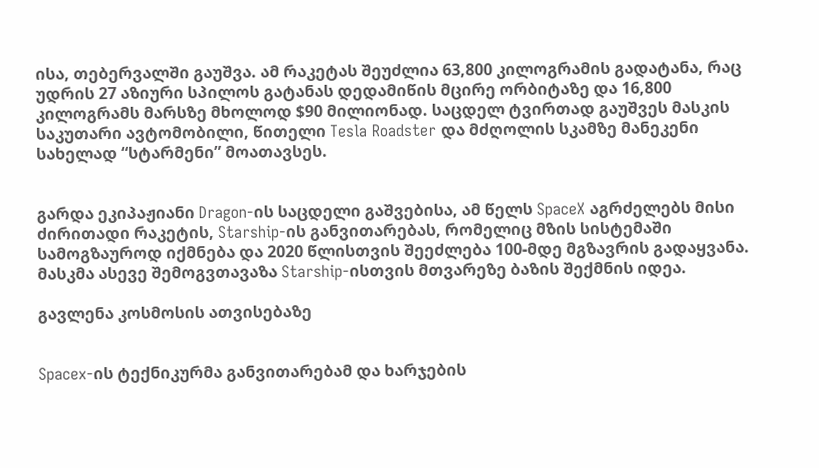ისა, თებერვალში გაუშვა. ამ რაკეტას შეუძლია 63,800 კილოგრამის გადატანა, რაც უდრის 27 აზიური სპილოს გატანას დედამიწის მცირე ორბიტაზე და 16,800 კილოგრამს მარსზე მხოლოდ $90 მილიონად. საცდელ ტვირთად გაუშვეს მასკის საკუთარი ავტომობილი, წითელი Tesla Roadster და მძღოლის სკამზე მანეკენი სახელად “სტარმენი” მოათავსეს.


გარდა ეკიპაჟიანი Dragon-ის საცდელი გაშვებისა, ამ წელს SpaceX აგრძელებს მისი ძირითადი რაკეტის, Starship-ის განვითარებას, რომელიც მზის სისტემაში სამოგზაუროდ იქმნება და 2020 წლისთვის შეეძლება 100-მდე მგზავრის გადაყვანა. მასკმა ასევე შემოგვთავაზა Starship-ისთვის მთვარეზე ბაზის შექმნის იდეა.

გავლენა კოსმოსის ათვისებაზე


Spacex-ის ტექნიკურმა განვითარებამ და ხარჯების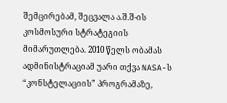შემცირებამ, შეცვალა ა.შ.შ-ის კოსმოსური სტრატეგიის მიმარუთლება. 2010 წელს ობამას ადმინისტრაციამ უარი თქვა NASA-ს “კონსტელაციის” პროგრამაზე,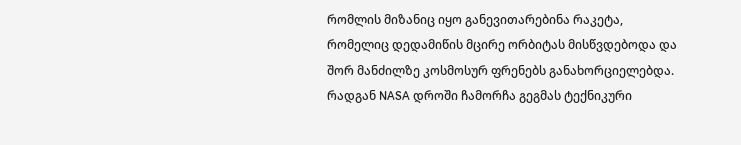რომლის მიზანიც იყო განევითარებინა რაკეტა, რომელიც დედამიწის მცირე ორბიტას მისწვდებოდა და შორ მანძილზე კოსმოსურ ფრენებს განახორციელებდა. რადგან NASA დროში ჩამორჩა გეგმას ტექნიკური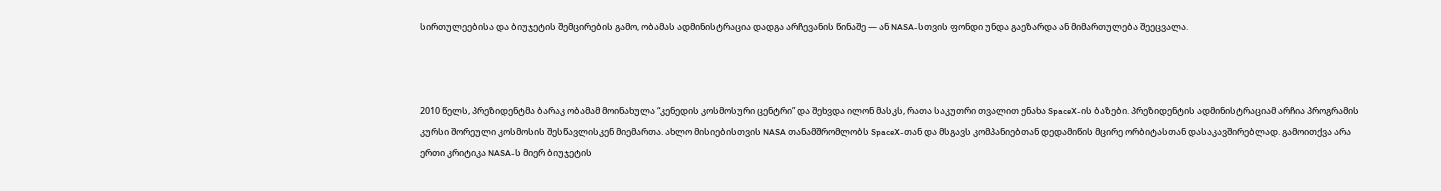სირთულეებისა და ბიუჯეტის შემცირების გამო, ობამას ადმინისტრაცია დადგა არჩევანის წინაშე — ან NASA-სთვის ფონდი უნდა გაეზარდა ან მიმართულება შეეცვალა.



2010 წელს, პრეზიდენტმა ბარაკ ობამამ მოინახულა “კენედის კოსმოსური ცენტრი” და შეხვდა ილონ მასკს, რათა საკუთრი თვალით ენახა SpaceX-ის ბაზები. პრეზიდენტის ადმინისტრაციამ არჩია პროგრამის კურსი შორეული კოსმოსის შესწავლისკენ მიემართა. ახლო მისიებისთვის NASA თანამშრომლობს SpaceX-თან და მსგავს კომპანიებთან დედამიწის მცირე ორბიტასთან დასაკავშირებლად. გამოითქვა არა ერთი კრიტიკა NASA-ს მიერ ბიუჯეტის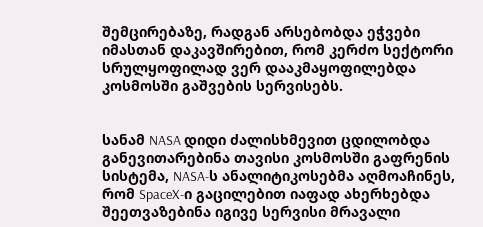შემცირებაზე, რადგან არსებობდა ეჭვები იმასთან დაკავშირებით, რომ კერძო სექტორი სრულყოფილად ვერ დააკმაყოფილებდა კოსმოსში გაშვების სერვისებს.


სანამ NASA დიდი ძალისხმევით ცდილობდა განევითარებინა თავისი კოსმოსში გაფრენის სისტემა, NASA-ს ანალიტიკოსებმა აღმოაჩინეს, რომ SpaceX-ი გაცილებით იაფად ახერხებდა შეეთვაზებინა იგივე სერვისი მრავალი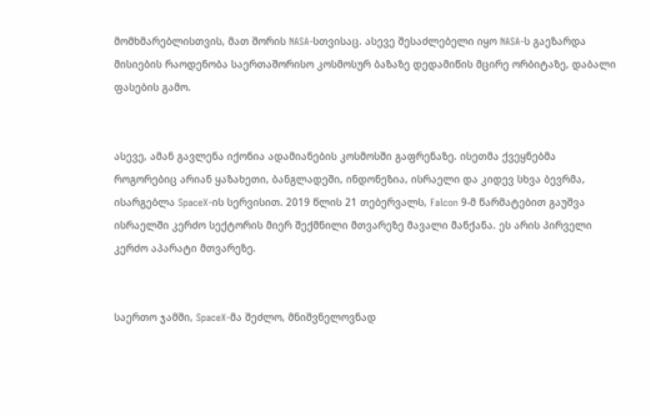მომხმარებლისთვის, მათ შორის NASA-სთვისაც. ასევე შესაძლებელი იყო NASA-ს გაეზარდა მისიების რაოდენობა საერთაშორისო კოსმოსურ ბაზაზე დედამიწის მცირე ორბიტაზე, დაბალი ფასების გამო.


ასევე, ამან გავლენა იქონია ადამიანების კოსმოსში გაფრენაზე. ისეთმა ქვეყნებმა როგორებიც არიან ყაზახეთი, ბანგლადეში, ინდონეზია, ისრაელი და კიდევ სხვა ბევრმა, ისარგებლა SpaceX-ის სერვისით. 2019 წლის 21 თებერვალს, Falcon 9-მ წარმატებით გაუშვა ისრაელში კერძო სექტორის მიერ შექმნილი მთვარეზე მავალი მანქანა. ეს არის პირველი კერძო აპარატი მთვარეზე.


საერთო ჯამში, SpaceX-მა შეძლო, მნიშვნელოვნად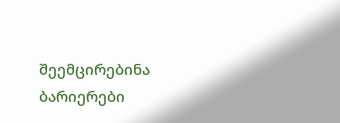შეემცირებინა ბარიერები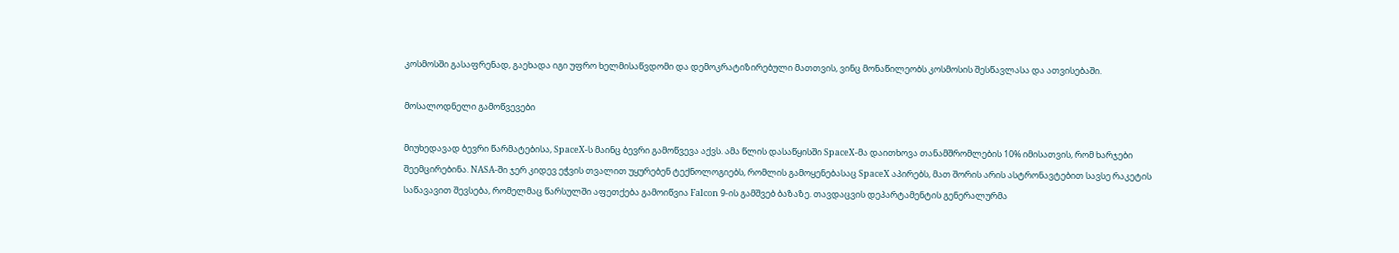კოსმოსში გასაფრენად, გაეხადა იგი უფრო ხელმისაწვდომი და დემოკრატიზირებული მათთვის, ვინც მონაწილეობს კოსმოსის შესწავლასა და ათვისებაში.

მოსალოდნელი გამოწვევები

მიუხედავად ბევრი წარმატებისა, SpaceX-ს მაინც ბევრი გამოწვევა აქვს. ამა წლის დასაწყისში SpaceX-მა დაითხოვა თანამშრომლების 10% იმისათვის, რომ ხარჯები შეემცირებინა. NASA-ში ჯერ კიდევ ეჭვის თვალით უყურებენ ტექნოლოგიებს, რომლის გამოყენებასაც SpaceX აპირებს, მათ შორის არის ასტრონავტებით სავსე რაკეტის საწავავით შევსება, რომელმაც წარსულში აფეთქება გამოიწვია Falcon 9-ის გამშვებ ბაზაზე. თავდაცვის დეპარტამენტის გენერალურმა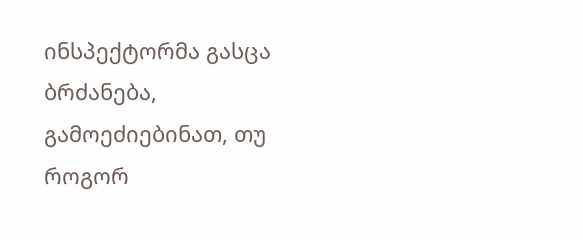ინსპექტორმა გასცა ბრძანება, გამოეძიებინათ, თუ როგორ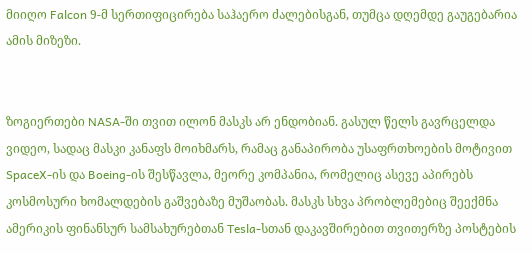მიიღო Falcon 9-მ სერთიფიცირება საჰაერო ძალებისგან, თუმცა დღემდე გაუგებარია ამის მიზეზი.


ზოგიერთები NASA-ში თვით ილონ მასკს არ ენდობიან. გასულ წელს გავრცელდა ვიდეო, სადაც მასკი კანაფს მოიხმარს, რამაც განაპირობა უსაფრთხოების მოტივით SpaceX-ის და Boeing-ის შესწავლა, მეორე კომპანია, რომელიც ასევე აპირებს კოსმოსური ხომალდების გაშვებაზე მუშაობას. მასკს სხვა პრობლემებიც შეექმნა ამერიკის ფინანსურ სამსახურებთან Tesla-სთან დაკავშირებით თვითერზე პოსტების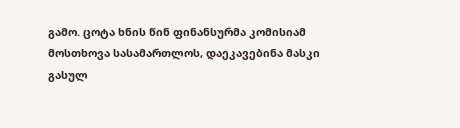გამო. ცოტა ხნის წინ ფინანსურმა კომისიამ მოსთხოვა სასამართლოს, დაეკავებინა მასკი გასულ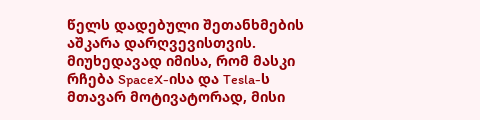წელს დადებული შეთანხმების აშკარა დარღვევისთვის. მიუხედავად იმისა, რომ მასკი რჩება SpaceX-ისა და Tesla-ს მთავარ მოტივატორად, მისი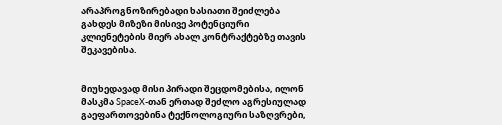არაპროგნოზირებადი ხასიათი შეიძლება გახდეს მიზეზი მისივე პოტენციური კლიენეტების მიერ ახალ კონტრაქტებზე თავის შეკავებისა.


მიუხედავად მისი პირადი შეცდომებისა, ილონ მასკმა SpaceX-თან ერთად შეძლო აგრესიულად გაეფართოვებინა ტექნოლოგიური საზღვრები,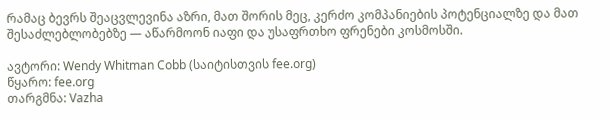რამაც ბევრს შეაცვლევინა აზრი, მათ შორის მეც, კერძო კომპანიების პოტენციალზე და მათ შესაძლებლობებზე — აწარმოონ იაფი და უსაფრთხო ფრენები კოსმოსში.

ავტორი: Wendy Whitman Cobb (საიტისთვის fee.org)
წყარო: fee.org
თარგმნა: Vazha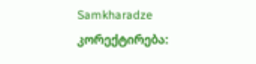Samkharadze
კორექტირება: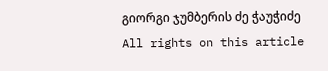გიორგი ჯუმბერის ძე ჭაუჭიძე
All rights on this article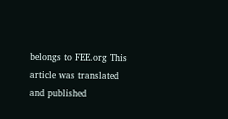belongs to FEE.org This article was translated and published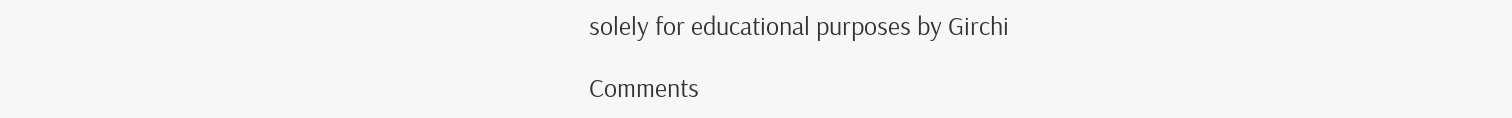solely for educational purposes by Girchi

Comments